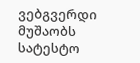ვებგვერდი მუშაობს სატესტო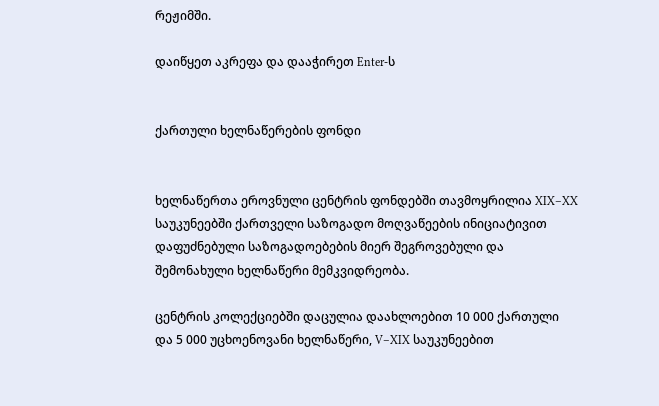რეჟიმში.

დაიწყეთ აკრეფა და დააჭირეთ Enter-ს


ქართული ხელნაწერების ფონდი


ხელნაწერთა ეროვნული ცენტრის ფონდებში თავმოყრილია XIX–XX საუკუნეებში ქართველი საზოგადო მოღვაწეების ინიციატივით დაფუძნებული საზოგადოებების მიერ შეგროვებული და შემონახული ხელნაწერი მემკვიდრეობა.

ცენტრის კოლექციებში დაცულია დაახლოებით 10 000 ქართული და 5 000 უცხოენოვანი ხელნაწერი, V–XIX საუკუნეებით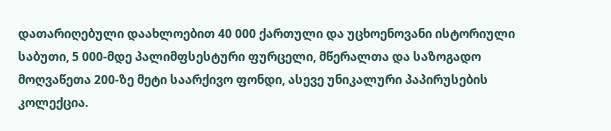დათარიღებული დაახლოებით 40 000 ქართული და უცხოენოვანი ისტორიული საბუთი, 5 000-მდე პალიმფსესტური ფურცელი, მწერალთა და საზოგადო მოღვაწეთა 200-ზე მეტი საარქივო ფონდი, ასევე უნიკალური პაპირუსების კოლექცია.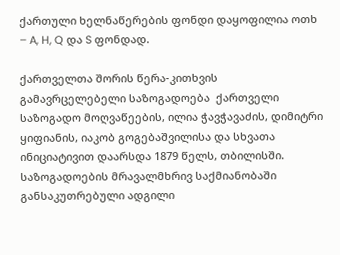ქართული ხელნაწერების ფონდი დაყოფილია ოთხ – A, H, Q და S ფონდად.

ქართველთა შორის წერა-კითხვის გამავრცელებელი საზოგადოება  ქართველი საზოგადო მოღვაწეების, ილია ჭავჭავაძის, დიმიტრი ყიფიანის, იაკობ გოგებაშვილისა და სხვათა ინიციატივით დაარსდა 1879 წელს, თბილისში. საზოგადოების მრავალმხრივ საქმიანობაში განსაკუთრებული ადგილი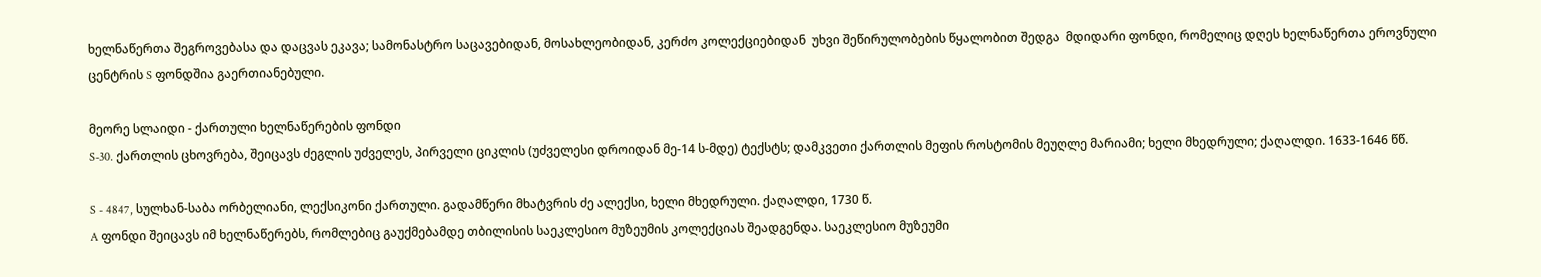ხელნაწერთა შეგროვებასა და დაცვას ეკავა; სამონასტრო საცავებიდან, მოსახლეობიდან, კერძო კოლექციებიდან  უხვი შეწირულობების წყალობით შედგა  მდიდარი ფონდი, რომელიც დღეს ხელნაწერთა ეროვნული ცენტრის S ფონდშია გაერთიანებული.

მეორე სლაიდი - ქართული ხელნაწერების ფონდი
S-30. ქართლის ცხოვრება, შეიცავს ძეგლის უძველეს, პირველი ციკლის (უძველესი დროიდან მე-14 ს-მდე) ტექსტს; დამკვეთი ქართლის მეფის როსტომის მეუღლე მარიამი; ხელი მხედრული; ქაღალდი. 1633-1646 წწ.

S - 4847, სულხან-საბა ორბელიანი, ლექსიკონი ქართული. გადამწერი მხატვრის ძე ალექსი, ხელი მხედრული. ქაღალდი, 1730 წ.
A ფონდი შეიცავს იმ ხელნაწერებს, რომლებიც გაუქმებამდე თბილისის საეკლესიო მუზეუმის კოლექციას შეადგენდა. საეკლესიო მუზეუმი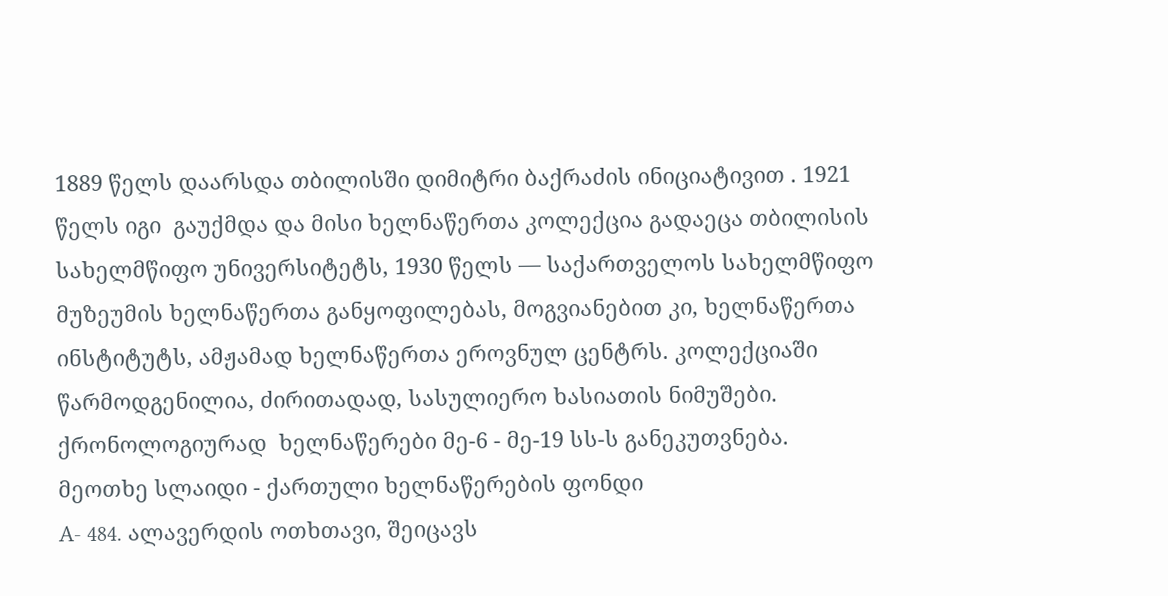1889 წელს დაარსდა თბილისში დიმიტრი ბაქრაძის ინიციატივით . 1921 წელს იგი  გაუქმდა და მისი ხელნაწერთა კოლექცია გადაეცა თბილისის სახელმწიფო უნივერსიტეტს, 1930 წელს — საქართველოს სახელმწიფო მუზეუმის ხელნაწერთა განყოფილებას, მოგვიანებით კი, ხელნაწერთა ინსტიტუტს, ამჟამად ხელნაწერთა ეროვნულ ცენტრს. კოლექციაში წარმოდგენილია, ძირითადად, სასულიერო ხასიათის ნიმუშები. ქრონოლოგიურად  ხელნაწერები მე-6 - მე-19 სს-ს განეკუთვნება.
მეოთხე სლაიდი - ქართული ხელნაწერების ფონდი
A- 484. ალავერდის ოთხთავი, შეიცავს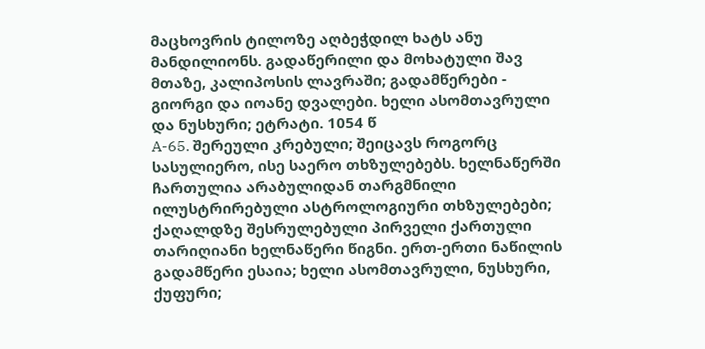მაცხოვრის ტილოზე აღბეჭდილ ხატს ანუ მანდილიონს. გადაწერილი და მოხატული შავ მთაზე, კალიპოსის ლავრაში; გადამწერები - გიორგი და იოანე დვალები. ხელი ასომთავრული და ნუსხური; ეტრატი. 1054 წ
A-65. შერეული კრებული; შეიცავს როგორც სასულიერო, ისე საერო თხზულებებს. ხელნაწერში ჩართულია არაბულიდან თარგმნილი ილუსტრირებული ასტროლოგიური თხზულებები; ქაღალდზე შესრულებული პირველი ქართული თარიღიანი ხელნაწერი წიგნი. ერთ-ერთი ნაწილის გადამწერი ესაია; ხელი ასომთავრული, ნუსხური, ქუფური;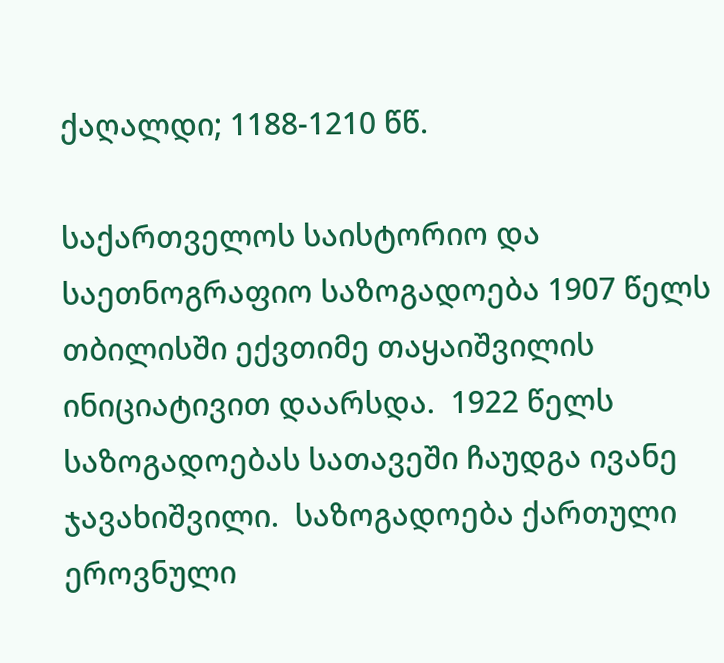ქაღალდი; 1188-1210 წწ.

საქართველოს საისტორიო და საეთნოგრაფიო საზოგადოება 1907 წელს თბილისში ექვთიმე თაყაიშვილის ინიციატივით დაარსდა.  1922 წელს საზოგადოებას სათავეში ჩაუდგა ივანე ჯავახიშვილი.  საზოგადოება ქართული ეროვნული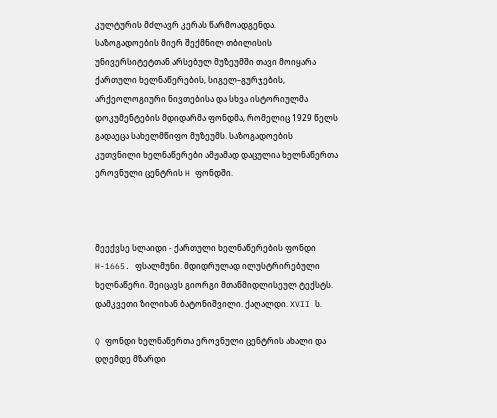კულტურის მძლავრ კერას წარმოადგენდა. საზოგადოების მიერ შექმნილ თბილისის უნივერსიტეტთან არსებულ მუზეუმში თავი მოიყარა ქართული ხელნაწერების, სიგელ–გურჯების, არქეოლოგიური ნივთებისა და სხვა ისტორიულმა დოკუმენტების მდიდარმა ფონდმა, რომელიც 1929 წელს გადაეცა სახელმწიფო მუზეუმს. საზოგადოების კუთვნილი ხელნაწერები ამჟამად დაცულია ხელნაწერთა ეროვნული ცენტრის H ფონდში.



მეექვსე სლაიდი - ქართული ხელნაწერების ფონდი
H-1665. ფსალმუნი. მდიდრულად ილუსტრირებული ხელნაწერი. შეიცავს გიორგი მთაწმიდლისეულ ტექსტს. დამკვეთი ზილიხან ბატონიშვილი. ქაღალდი. XVII ს.

Q ფონდი ხელნაწერთა ეროვნული ცენტრის ახალი და დღემდე მზარდი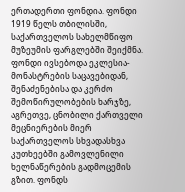ერთადერთი ფონდია. ფონდი 1919 წელს თბილისში, საქართველოს სახელმწიფო მუზეუმის ფარგლებში შეიქმნა. ფონდი ივსებოდა ეკლესია-მონასტრების საცავებიდან, შენაძენებისა და კერძო შემოწირულობების ხარჯზე, აგრეთვე, ცნობილი ქართველი მეცნიერების მიერ საქართველოს სხვადასხვა კუთხეებში გამოვლენილი ხელნაწერების გადმოცემის გზით. ფონდს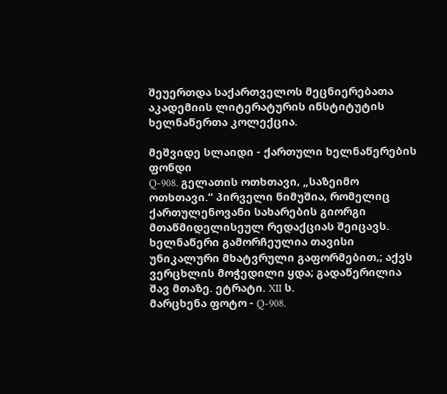შეუერთდა საქართველოს მეცნიერებათა აკადემიის ლიტერატურის ინსტიტუტის ხელნაწერთა კოლექცია.

მეშვიდე სლაიდი - ქართული ხელნაწერების ფონდი
Q-908. გელათის ოთხთავი, „საზეიმო ოთხთავი.“ პირველი ნიმუშია, რომელიც ქართულენოვანი სახარების გიორგი მთაწმიდელისეულ რედაქციას შეიცავს. ხელნაწერი გამორჩეულია თავისი უნიკალური მხატვრული გაფორმებით,; აქვს ვერცხლის მოჭედილი ყდა; გადაწერილია შავ მთაზე. ეტრატი. XII ს.
მარცხენა ფოტო - Q-908.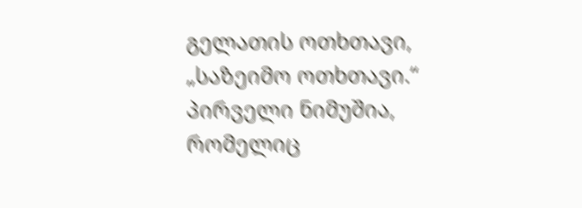გელათის ოთხთავი, „საზეიმო ოთხთავი.“ პირველი ნიმუშია, რომელიც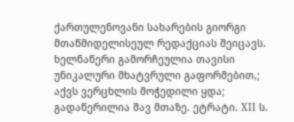ქართულენოვანი სახარების გიორგი მთაწმიდელისეულ რედაქციას შეიცავს. ხელნაწერი გამორჩეულია თავისი უნიკალური მხატვრული გაფორმებით,; აქვს ვერცხლის მოჭედილი ყდა; გადაწერილია შავ მთაზე. ეტრატი. XII ს.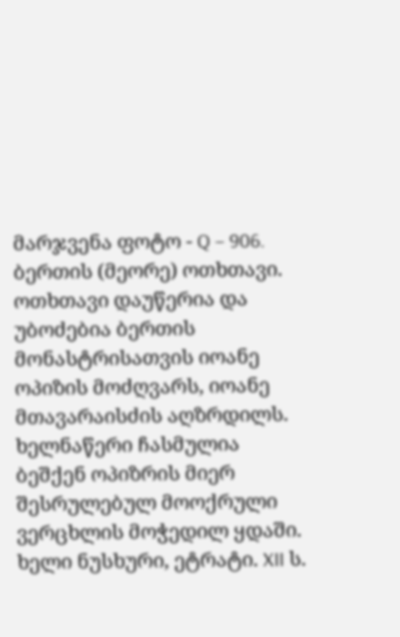მარჯვენა ფოტო - Q – 906. ბერთის (მეორე) ოთხთავი. ოთხთავი დაუწერია და უბოძებია ბერთის მონასტრისათვის იოანე ოპიზის მოძღვარს, იოანე მთავარაისძის აღზრდილს. ხელნაწერი ჩასმულია ბეშქენ ოპიზრის მიერ შესრულებულ მოოქრული ვერცხლის მოჭედილ ყდაში. ხელი ნუსხური, ეტრატი. XII ს.